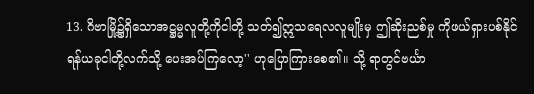13. ဂိဗာမြို့၌ရှိသောအဋ္ဌမ္မလူတို့ကိုငါတို့ သတ်၍ဣသရေလလူမျိုးမှ ဤဆိုးညစ်မှု ကိုဖယ်ရှားပစ်နိုင်ရန်ယခုငါတို့လက်သို့ ပေးအပ်ကြလော့'' ဟုပြောကြားစေ၏။ သို့ ရာတွင်ဗင်္ယာ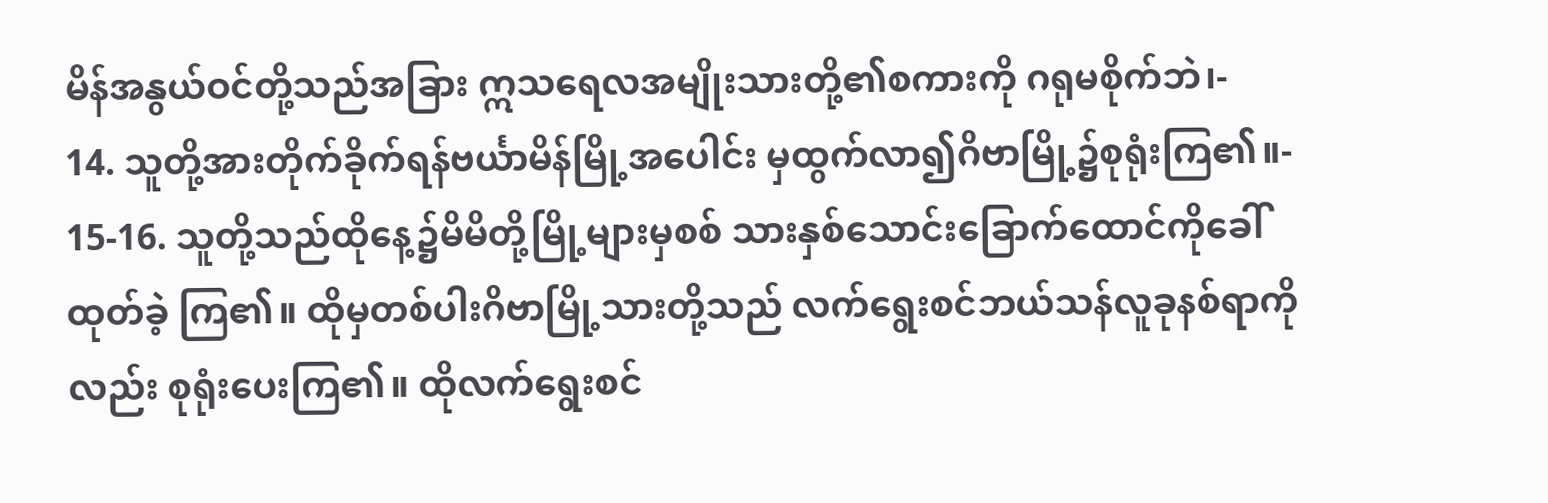မိန်အနွယ်ဝင်တို့သည်အခြား ဣသရေလအမျိုးသားတို့၏စကားကို ဂရုမစိုက်ဘဲ၊-
14. သူတို့အားတိုက်ခိုက်ရန်ဗင်္ယာမိန်မြို့အပေါင်း မှထွက်လာ၍ဂိဗာမြို့၌စုရုံးကြ၏။-
15-16. သူတို့သည်ထိုနေ့၌မိမိတို့မြို့များမှစစ် သားနှစ်သောင်းခြောက်ထောင်ကိုခေါ်ထုတ်ခဲ့ ကြ၏။ ထိုမှတစ်ပါးဂိဗာမြို့သားတို့သည် လက်ရွေးစင်ဘယ်သန်လူခုနစ်ရာကိုလည်း စုရုံးပေးကြ၏။ ထိုလက်ရွေးစင်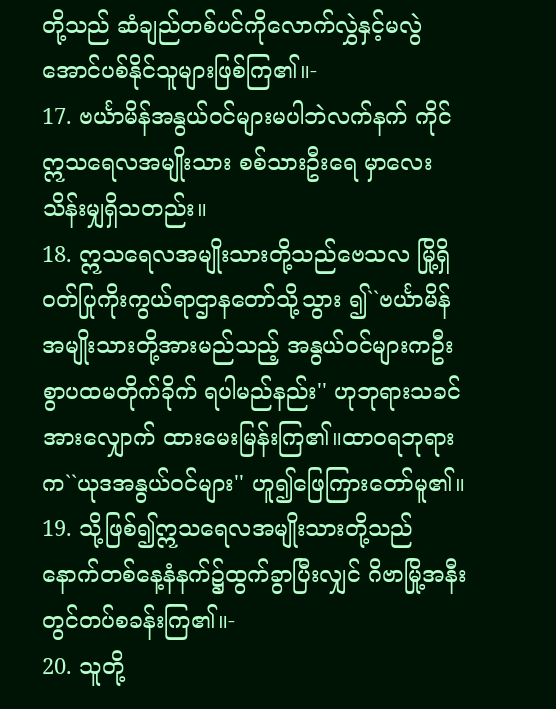တို့သည် ဆံချည်တစ်ပင်ကိုလောက်လွှဲနှင့်မလွဲ အောင်ပစ်နိုင်သူများဖြစ်ကြ၏။-
17. ဗင်္ယာမိန်အနွယ်ဝင်များမပါဘဲလက်နက် ကိုင်ဣသရေလအမျိုးသား စစ်သားဦးရေ မှာလေးသိန်းမျှရှိသတည်း။
18. ဣသရေလအမျိုးသားတို့သည်ဗေသလ မြို့ရှိဝတ်ပြုကိုးကွယ်ရာဌာနတော်သို့သွား ၍``ဗင်္ယာမိန်အမျိုးသားတို့အားမည်သည့် အနွယ်ဝင်များကဦးစွာပထမတိုက်ခိုက် ရပါမည်နည်း'' ဟုဘုရားသခင်အားလျှောက် ထားမေးမြန်းကြ၏။ထာဝရဘုရားက``ယုဒအနွယ်ဝင်များ'' ဟူ၍ဖြေကြားတော်မူ၏။
19. သို့ဖြစ်၍ဣသရေလအမျိုးသားတို့သည် နောက်တစ်နေ့နံနက်၌ထွက်ခွာပြီးလျှင် ဂိဗာမြို့အနီးတွင်တပ်စခန်းကြ၏။-
20. သူတို့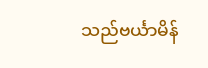သည်ဗင်္ယာမိန်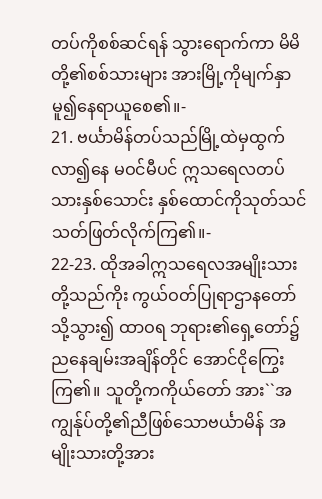တပ်ကိုစစ်ဆင်ရန် သွားရောက်ကာ မိမိတို့၏စစ်သားများ အားမြို့ကိုမျက်နှာမူ၍နေရာယူစေ၏။-
21. ဗင်္ယာမိန်တပ်သည်မြို့ထဲမှထွက်လာ၍နေ မဝင်မီပင် ဣသရေလတပ်သားနှစ်သောင်း နှစ်ထောင်ကိုသုတ်သင်သတ်ဖြတ်လိုက်ကြ၏။-
22-23. ထိုအခါဣသရေလအမျိုးသားတို့သည်ကိုး ကွယ်ဝတ်ပြုရာဌာနတော်သို့သွား၍ ထာဝရ ဘုရား၏ရှေ့တော်၌ညနေချမ်းအချိန်တိုင် အောင်ငိုကြွေးကြ၏။ သူတို့ကကိုယ်တော် အား``အကျွန်ုပ်တို့၏ညီဖြစ်သောဗင်္ယာမိန် အမျိုးသားတို့အား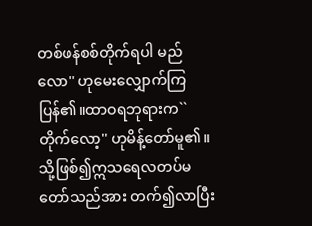တစ်ဖန်စစ်တိုက်ရပါ မည်လော'' ဟုမေးလျှောက်ကြပြန်၏။ထာဝရဘုရားက``တိုက်လော့'' ဟုမိန့်တော်မူ၏။သို့ဖြစ်၍ဣသရေလတပ်မတော်သည်အား တက်၍လာပြီး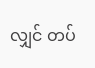လျှင် တပ်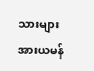သားများအားယမန်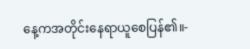နေ့ကအတိုင်းနေရာယူစေပြန်၏။-